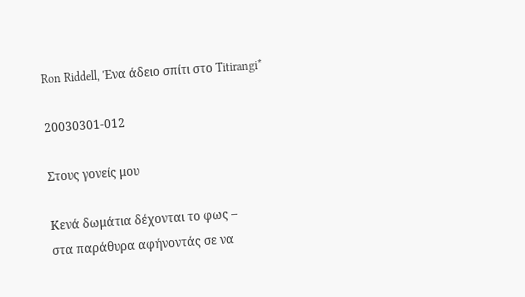Ron Riddell, Ένα άδειο σπίτι στο Titirangi*

20030301-012

Στους γονείς μου

Κενά δωμάτια δέχονται το φως –
στα παράθυρα αφήνοντάς σε να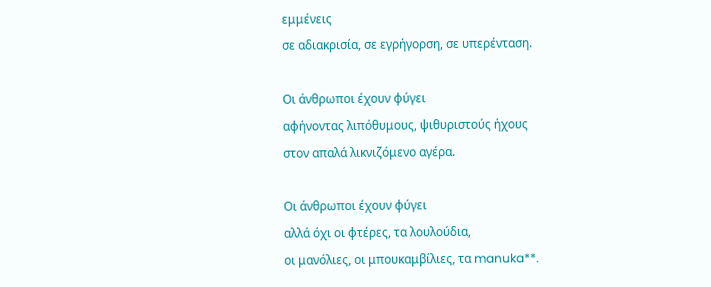εμμένεις
σε αδιακρισία, σε εγρήγορση, σε υπερένταση.

Οι άνθρωποι έχουν φύγει
αφήνοντας λιπόθυμους, ψιθυριστούς ήχους
στον απαλά λικνιζόμενο αγέρα.

Οι άνθρωποι έχουν φύγει
αλλά όχι οι φτέρες, τα λουλούδια,
οι μανόλιες, οι μπουκαμβίλιες, τα manuka**.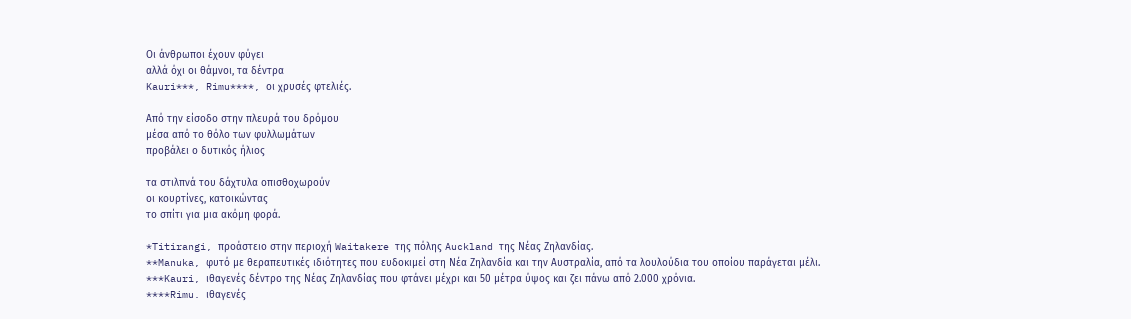Οι άνθρωποι έχουν φύγει
αλλά όχι οι θάμνοι, τα δέντρα
Kauri***, Rimu****, οι χρυσές φτελιές.

Από την είσοδο στην πλευρά του δρόμου
μέσα από το θόλο των φυλλωμάτων
προβάλει ο δυτικός ήλιος

τα στιλπνά του δάχτυλα οπισθοχωρούν
οι κουρτίνες, κατοικώντας
το σπίτι για μια ακόμη φορά.

*Titirangi, προάστειο στην περιοχή Waitakere της πόλης Auckland της Νέας Ζηλανδίας.
**Manuka, φυτό με θεραπευτικές ιδιότητες που ευδοκιμεί στη Νέα Ζηλανδία και την Αυστραλία, από τα λουλούδια του οποίου παράγεται μέλι.
***Kauri, ιθαγενές δέντρο της Νέας Ζηλανδίας που φτάνει μέχρι και 50 μέτρα ύψος και ζει πάνω από 2.000 χρόνια.
****Rimu. ιθαγενές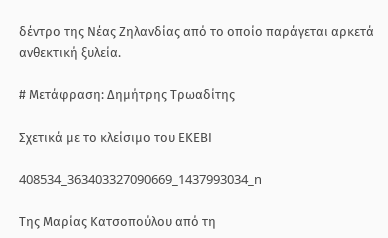δέντρο της Νέας Ζηλανδίας από το οποίο παράγεται αρκετά ανθεκτική ξυλεία.

# Μετάφραση: Δημήτρης Τρωαδίτης

Σχετικά με το κλείσιμο του ΕΚΕΒΙ

408534_363403327090669_1437993034_n

Της Μαρίας Κατσοπούλου από τη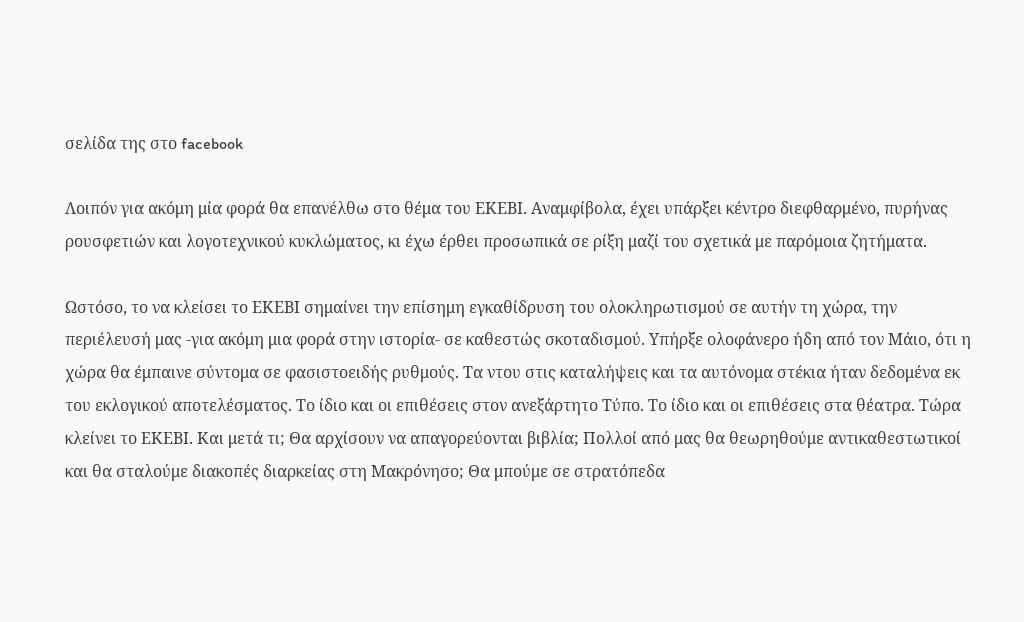σελίδα της στο facebook

Λοιπόν για ακόμη μία φορά θα επανέλθω στο θέμα του ΕΚΕΒΙ. Αναμφίβολα, έχει υπάρξει κέντρο διεφθαρμένο, πυρήνας ρουσφετιών και λογοτεχνικού κυκλώματος, κι έχω έρθει προσωπικά σε ρίξη μαζί του σχετικά με παρόμοια ζητήματα.

Ωστόσο, το να κλείσει το ΕΚΕΒΙ σημαίνει την επίσημη εγκαθίδρυση του ολοκληρωτισμού σε αυτήν τη χώρα, την περιέλευσή μας -για ακόμη μια φορά στην ιστορία- σε καθεστώς σκοταδισμού. Υπήρξε ολοφάνερο ήδη από τον Μάιο, ότι η χώρα θα έμπαινε σύντομα σε φασιστοειδής ρυθμούς. Τα ντου στις καταλήψεις και τα αυτόνομα στέκια ήταν δεδομένα εκ του εκλογικού αποτελέσματος. Το ίδιο και οι επιθέσεις στον ανεξάρτητο Τύπο. Το ίδιο και οι επιθέσεις στα θέατρα. Τώρα κλείνει το ΕΚΕΒΙ. Και μετά τι; Θα αρχίσουν να απαγορεύονται βιβλία; Πολλοί από μας θα θεωρηθούμε αντικαθεστωτικοί και θα σταλούμε διακοπές διαρκείας στη Μακρόνησο; Θα μπούμε σε στρατόπεδα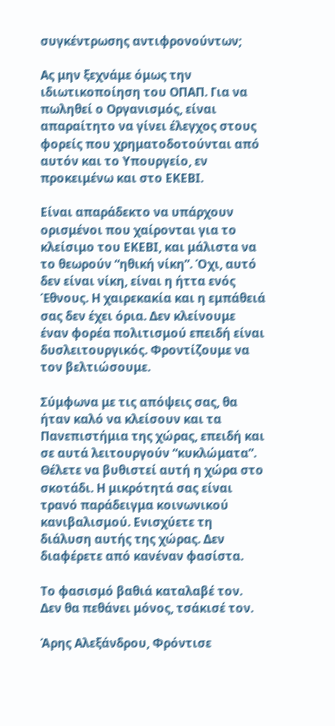συγκέντρωσης αντιφρονούντων;

Ας μην ξεχνάμε όμως την ιδιωτικοποίηση του ΟΠΑΠ. Για να πωληθεί ο Οργανισμός, είναι απαραίτητο να γίνει έλεγχος στους φορείς που χρηματοδοτούνται από αυτόν και το Υπουργείο, εν προκειμένω και στο ΕΚΕΒΙ.

Είναι απαράδεκτο να υπάρχουν ορισμένοι που χαίρονται για το κλείσιμο του ΕΚΕΒΙ, και μάλιστα να το θεωρούν “ηθική νίκη”. Όχι, αυτό δεν είναι νίκη, είναι η ήττα ενός Έθνους. Η χαιρεκακία και η εμπάθειά σας δεν έχει όρια. Δεν κλείνουμε έναν φορέα πολιτισμού επειδή είναι δυσλειτουργικός. Φροντίζουμε να τον βελτιώσουμε.

Σύμφωνα με τις απόψεις σας, θα ήταν καλό να κλείσουν και τα Πανεπιστήμια της χώρας, επειδή και σε αυτά λειτουργούν “κυκλώματα”. Θέλετε να βυθιστεί αυτή η χώρα στο σκοτάδι. Η μικρότητά σας είναι τρανό παράδειγμα κοινωνικού κανιβαλισμού. Ενισχύετε τη διάλυση αυτής της χώρας. Δεν διαφέρετε από κανέναν φασίστα.

Το φασισμό βαθιά καταλαβέ τον. Δεν θα πεθάνει μόνος, τσάκισέ τον.

Άρης Αλεξάνδρου, Φρόντισε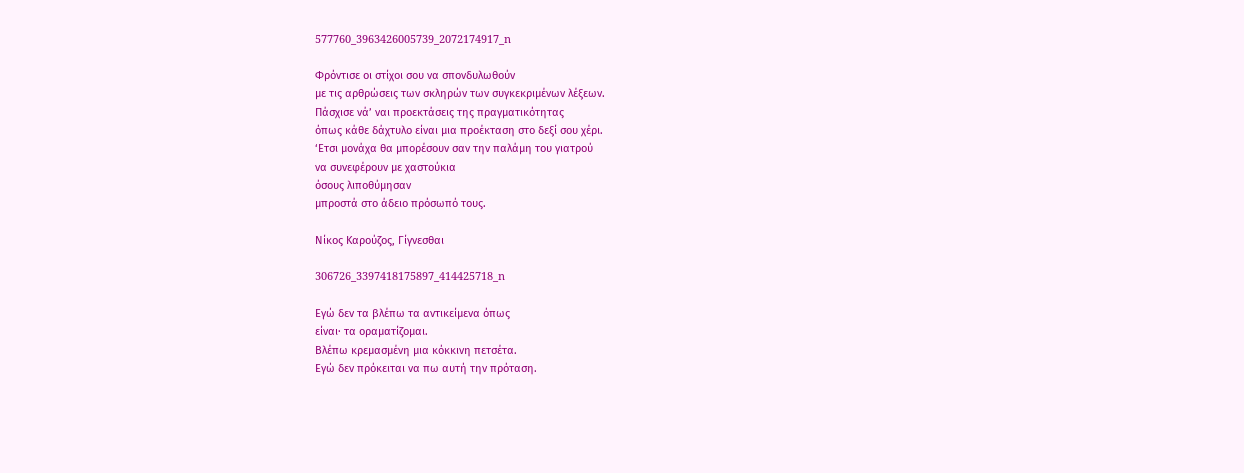577760_3963426005739_2072174917_n

Φρόντισε οι στίχοι σου να σπονδυλωθούν
με τις αρθρώσεις των σκληρών των συγκεκριμένων λέξεων.
Πάσχισε νά’ ναι προεκτάσεις της πραγματικότητας
όπως κάθε δάχτυλο είναι μια προέκταση στο δεξί σου χέρι.
‘Ετσι μονάχα θα μπορέσουν σαν την παλάμη του γιατρού
να συνεφέρουν με χαστούκια
όσους λιποθύμησαν
μπροστά στο άδειο πρόσωπό τους.

Νίκος Καρούζος, Γίγνεσθαι

306726_3397418175897_414425718_n

Εγώ δεν τα βλέπω τα αντικείμενα όπως
είναι· τα οραματίζομαι.
Βλέπω κρεμασμένη μια κόκκινη πετσέτα.
Εγώ δεν πρόκειται να πω αυτή την πρόταση.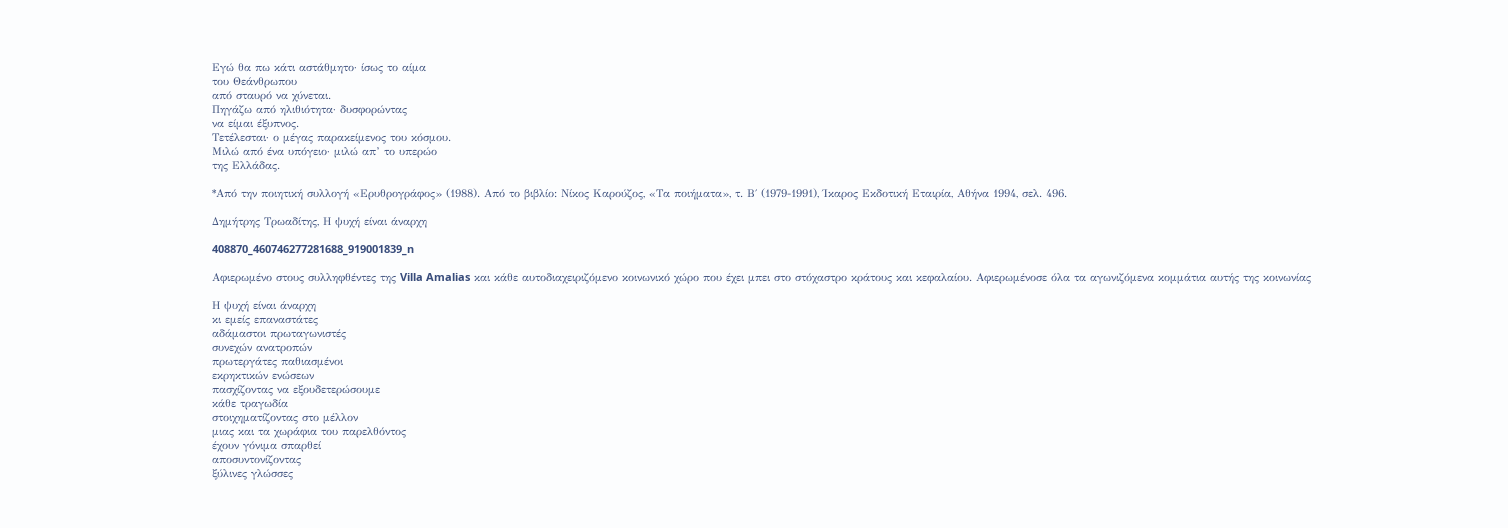Εγώ θα πω κάτι αστάθμητο· ίσως το αίμα
του Θεάνθρωπου
από σταυρό να χύνεται.
Πηγάζω από ηλιθιότητα· δυσφορώντας
να είμαι έξυπνος.
Τετέλεσται· ο μέγας παρακείμενος του κόσμου.
Μιλώ από ένα υπόγειο· μιλώ απ’ το υπερώο
της Ελλάδας.

*Από την ποιητική συλλογή «Ερυθρογράφος» (1988). Από το βιβλίο: Νίκος Καρούζος, «Τα ποιήματα», τ. Β΄ (1979-1991), Ίκαρος Εκδοτική Εταιρία, Αθήνα 1994, σελ. 496.

Δημήτρης Τρωαδίτης, Η ψυχή είναι άναρχη

408870_460746277281688_919001839_n

Αφιερωμένο στους συλληφθέντες της Villa Amalias και κάθε αυτοδιαχειριζόμενο κοινωνικό χώρο που έχει μπει στο στόχαστρο κράτους και κεφαλαίου. Αφιερωμένοσε όλα τα αγωνιζόμενα κομμάτια αυτής της κοινωνίας

Η ψυχή είναι άναρχη
κι εμείς επαναστάτες
αδάμαστοι πρωταγωνιστές
συνεχών ανατροπών
πρωτεργάτες παθιασμένοι
εκρηκτικών ενώσεων
πασχίζοντας να εξουδετερώσουμε
κάθε τραγωδία
στοιχηματίζοντας στο μέλλον
μιας και τα χωράφια του παρελθόντος
έχουν γόνιμα σπαρθεί
αποσυντονίζοντας
ξύλινες γλώσσες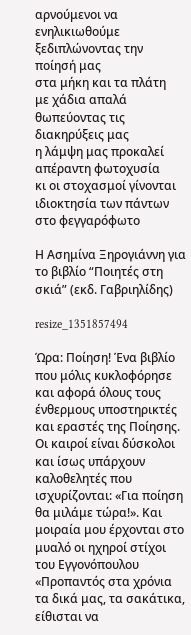αρνούμενοι να ενηλικιωθούμε
ξεδιπλώνοντας την ποίησή μας
στα μήκη και τα πλάτη
με χάδια απαλά
θωπεύοντας τις διακηρύξεις μας
η λάμψη μας προκαλεί
απέραντη φωτοχυσία
κι οι στοχασμοί γίνονται
ιδιοκτησία των πάντων
στο φεγγαρόφωτο

Η Ασημίνα Ξηρογιάννη για το βιβλίο “Ποιητές στη σκιά” (εκδ. Γαβριηλίδης)

resize_1351857494

Ώρα: Ποίηση! Ένα βιβλίο που μόλις κυκλοφόρησε και αφορά όλους τους ένθερμους υποστηρικτές και εραστές της Ποίησης. Οι καιροί είναι δύσκολοι και ίσως υπάρχουν καλοθελητές που ισχυρίζονται: «Για ποίηση θα μιλάμε τώρα!». Και μοιραία μου έρχονται στο μυαλό οι ηχηροί στίχοι του Εγγονόπουλου «Προπαντός στα χρόνια τα δικά μας, τα σακάτικα, είθισται να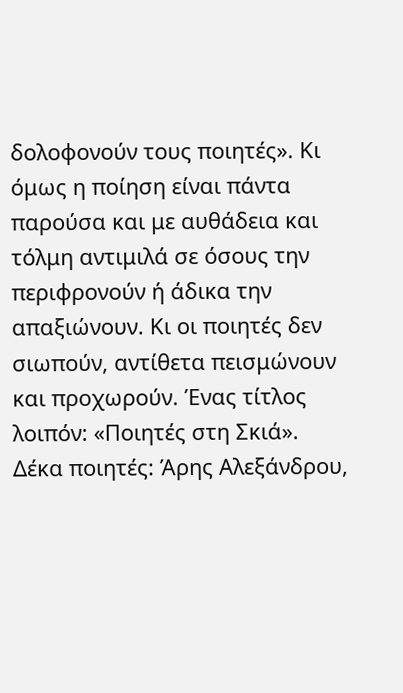δολοφονούν τους ποιητές». Κι όμως η ποίηση είναι πάντα παρούσα και με αυθάδεια και τόλμη αντιμιλά σε όσους την περιφρονούν ή άδικα την απαξιώνουν. Κι οι ποιητές δεν σιωπούν, αντίθετα πεισμώνουν και προχωρούν. Ένας τίτλος λοιπόν: «Ποιητές στη Σκιά». Δέκα ποιητές: Άρης Αλεξάνδρου,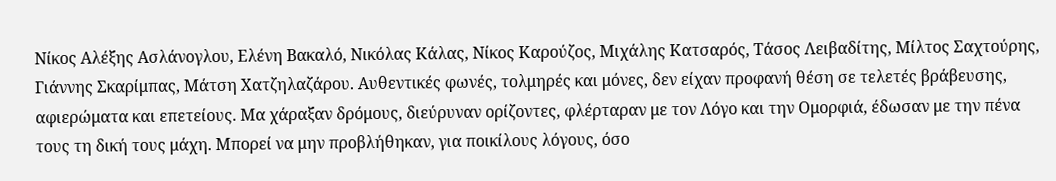Νίκος Αλέξης Ασλάνογλου, Ελένη Βακαλό, Νικόλας Κάλας, Νίκος Καρούζος, Μιχάλης Κατσαρός, Τάσος Λειβαδίτης, Μίλτος Σαχτούρης, Γιάννης Σκαρίμπας, Μάτση Χατζηλαζάρου. Αυθεντικές φωνές, τολμηρές και μόνες, δεν είχαν προφανή θέση σε τελετές βράβευσης, αφιερώματα και επετείους. Μα χάραξαν δρόμους, διεύρυναν ορίζοντες, φλέρταραν με τον Λόγο και την Ομορφιά, έδωσαν με την πένα τους τη δική τους μάχη. Μπορεί να μην προβλήθηκαν, για ποικίλους λόγους, όσο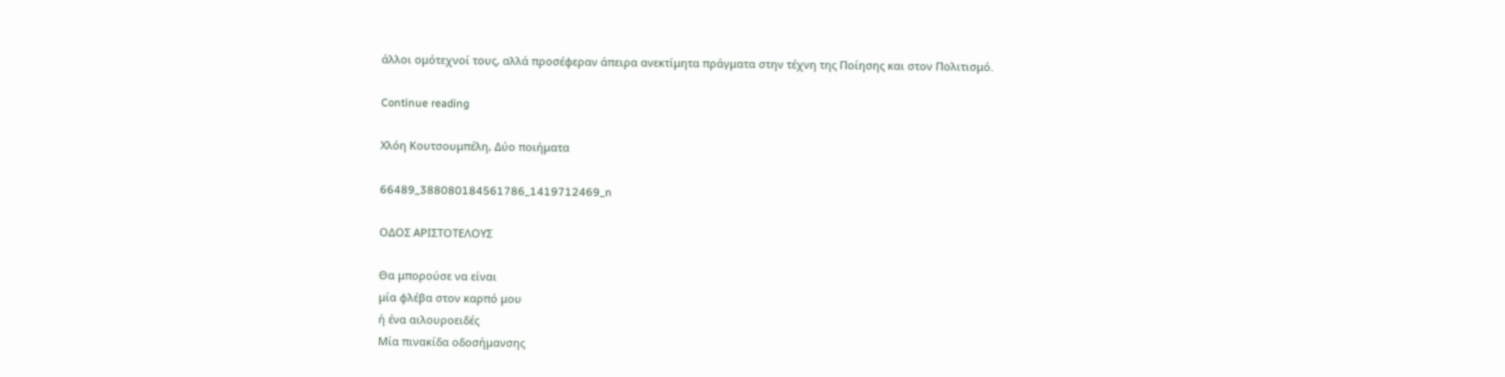άλλοι ομότεχνοί τους, αλλά προσέφεραν άπειρα ανεκτίμητα πράγματα στην τέχνη της Ποίησης και στον Πολιτισμό.

Continue reading

Χλόη Κουτσουμπέλη, Δύο ποιήματα

66489_388080184561786_1419712469_n

ΟΔΟΣ ΑΡΙΣΤΟΤΕΛΟΥΣ

Θα μπορούσε να είναι
μία φλέβα στον καρπό μου
ή ένα αιλουροειδές
Μία πινακίδα οδοσήμανσης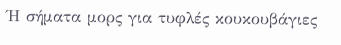Ή σήματα μορς για τυφλές κουκουβάγιες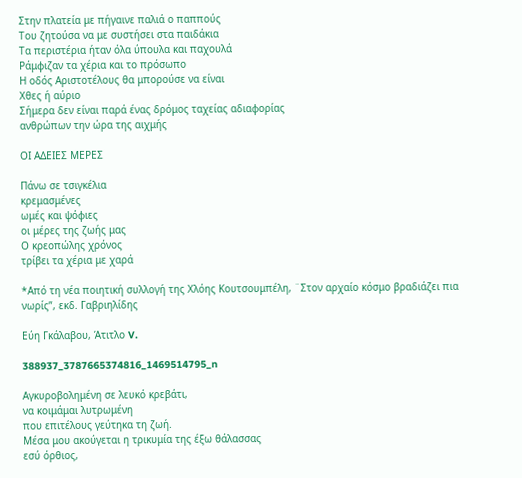Στην πλατεία με πήγαινε παλιά ο παππούς
Του ζητούσα να με συστήσει στα παιδάκια
Τα περιστέρια ήταν όλα ύπουλα και παχουλά
Ράμφιζαν τα χέρια και το πρόσωπο
Η οδός Αριστοτέλους θα μπορούσε να είναι
Χθες ή αύριο
Σήμερα δεν είναι παρά ένας δρόμος ταχείας αδιαφορίας
ανθρώπων την ώρα της αιχμής

ΟΙ ΑΔΕΙΕΣ ΜΕΡΕΣ

Πάνω σε τσιγκέλια
κρεμασμένες
ωμές και ψόφιες
οι μέρες της ζωής μας
Ο κρεοπώλης χρόνος
τρίβει τα χέρια με χαρά

*Από τη νέα ποιητική συλλογή της Χλόης Κουτσουμπέλη, ¨Στον αρχαίο κόσμο βραδιάζει πια νωρίς”, εκδ. Γαβριηλίδης

Εύη Γκάλαβου, Άτιτλο V.

388937_3787665374816_1469514795_n

Αγκυροβολημένη σε λευκό κρεβάτι,
να κοιμάμαι λυτρωμένη
που επιτέλους γεύτηκα τη ζωή.
Μέσα μου ακούγεται η τρικυμία της έξω θάλασσας
εσύ όρθιος,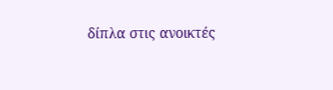δίπλα στις ανοικτές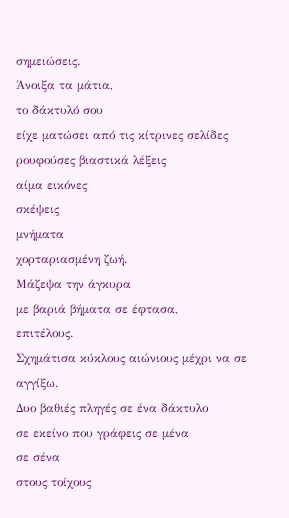σημειώσεις.
Άνοιξα τα μάτια,
το δάκτυλό σου
είχε ματώσει από τις κίτρινες σελίδες
ρουφούσες βιαστικά λέξεις
αίμα εικόνες
σκέψεις
μνήματα
χορταριασμένη ζωή.
Μάζεψα την άγκυρα
με βαριά βήματα σε έφτασα,
επιτέλους.
Σχημάτισα κύκλους αιώνιους μέχρι να σε αγγίξω.
Δυο βαθιές πληγές σε ένα δάκτυλο
σε εκείνο που γράφεις σε μένα
σε σένα
στους τοίχους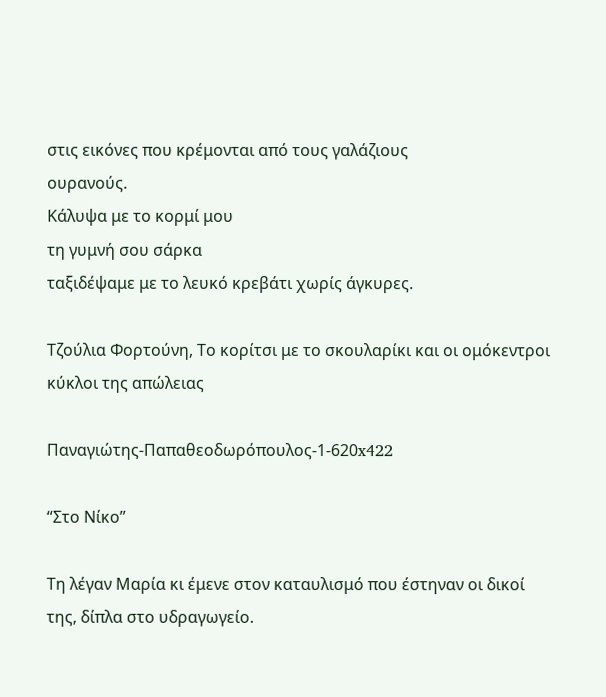στις εικόνες που κρέμονται από τους γαλάζιους
ουρανούς.
Κάλυψα με το κορμί μου
τη γυμνή σου σάρκα
ταξιδέψαμε με το λευκό κρεβάτι χωρίς άγκυρες.

Τζούλια Φορτούνη, Το κορίτσι με το σκουλαρίκι και οι ομόκεντροι κύκλοι της απώλειας

Παναγιώτης-Παπαθεοδωρόπουλος-1-620x422

“Στο Νίκο”

Τη λέγαν Μαρία κι έμενε στον καταυλισμό που έστηναν οι δικοί της, δίπλα στο υδραγωγείο.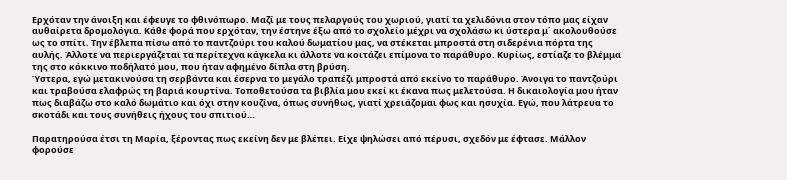Ερχόταν την άνοιξη και έφευγε το φθινόπωρο. Μαζί με τους πελαργούς του χωριού, γιατί τα χελιδόνια στον τόπο μας είχαν αυθαίρετα δρομολόγια. Κάθε φορά που ερχόταν, την έστηνε έξω από το σχολείο μέχρι να σχολάσω κι ύστερα μ΄ ακολουθούσε ως το σπίτι. Την έβλεπα πίσω από το παντζούρι του καλού δωματίου μας, να στέκεται μπροστά στη σιδερένια πόρτα της αυλής. Άλλοτε να περιεργάζεται τα περίτεχνα κάγκελα κι άλλοτε να κοιτάζει επίμονα το παράθυρο. Κυρίως, εστίαζε το βλέμμα της στο κόκκινο ποδήλατό μου, που ήταν αφημένο δίπλα στη βρύση.
Ύστερα, εγώ μετακινούσα τη σερβάντα και έσερνα το μεγάλο τραπέζι μπροστά από εκείνο το παράθυρο. Άνοιγα το παντζούρι και τραβούσα ελαφρώς τη βαριά κουρτίνα. Τοποθετούσα τα βιβλία μου εκεί κι έκανα πως μελετούσα. Η δικαιολογία μου ήταν πως διαβάζω στο καλό δωμάτιο και όχι στην κουζίνα, όπως συνήθως, γιατί χρειάζομαι φως και ησυχία. Εγώ, που λάτρευα το σκοτάδι και τους συνήθεις ήχους του σπιτιού…

Παρατηρούσα έτσι τη Μαρία, ξέροντας πως εκείνη δεν με βλέπει. Είχε ψηλώσει από πέρυσι, σχεδόν με έφτασε. Μάλλον φορούσε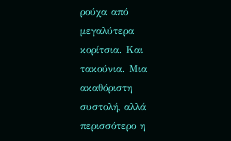ρούχα από μεγαλύτερα κορίτσια. Και τακούνια. Μια ακαθόριστη συστολή, αλλά περισσότερο η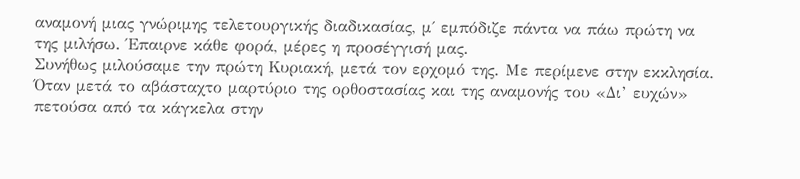αναμονή μιας γνώριμης τελετουργικής διαδικασίας, μ΄ εμπόδιζε πάντα να πάω πρώτη να της μιλήσω. Έπαιρνε κάθε φορά, μέρες η προσέγγισή μας.
Συνήθως μιλούσαμε την πρώτη Κυριακή, μετά τον ερχομό της. Με περίμενε στην εκκλησία. Όταν μετά το αβάσταχτο μαρτύριο της ορθοστασίας και της αναμονής του «Δι’ ευχών» πετούσα από τα κάγκελα στην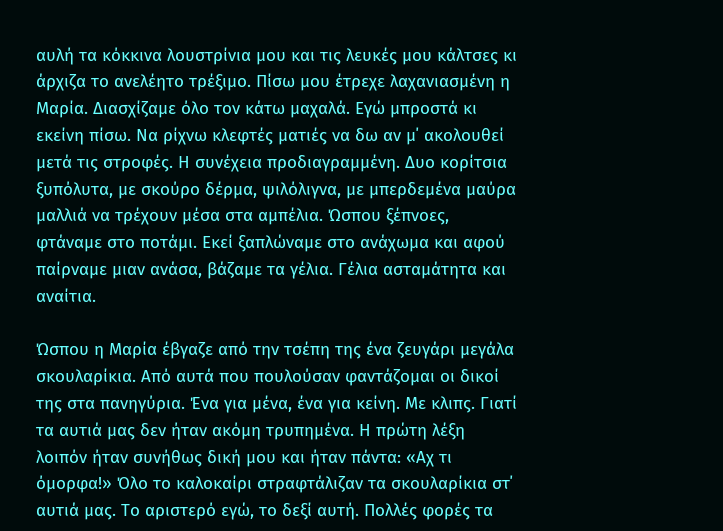αυλή τα κόκκινα λουστρίνια μου και τις λευκές μου κάλτσες κι άρχιζα το ανελέητο τρέξιμο. Πίσω μου έτρεχε λαχανιασμένη η Μαρία. Διασχίζαμε όλο τον κάτω μαχαλά. Εγώ μπροστά κι εκείνη πίσω. Να ρίχνω κλεφτές ματιές να δω αν μ΄ ακολουθεί μετά τις στροφές. Η συνέχεια προδιαγραμμένη. Δυο κορίτσια ξυπόλυτα, με σκούρο δέρμα, ψιλόλιγνα, με μπερδεμένα μαύρα μαλλιά να τρέχουν μέσα στα αμπέλια. Ώσπου ξέπνοες, φτάναμε στο ποτάμι. Εκεί ξαπλώναμε στο ανάχωμα και αφού παίρναμε μιαν ανάσα, βάζαμε τα γέλια. Γέλια ασταμάτητα και αναίτια.

Ώσπου η Μαρία έβγαζε από την τσέπη της ένα ζευγάρι μεγάλα σκουλαρίκια. Από αυτά που πουλούσαν φαντάζομαι οι δικοί της στα πανηγύρια. Ένα για μένα, ένα για κείνη. Με κλιπς. Γιατί τα αυτιά μας δεν ήταν ακόμη τρυπημένα. Η πρώτη λέξη λοιπόν ήταν συνήθως δική μου και ήταν πάντα: «Αχ τι όμορφα!» Όλο το καλοκαίρι στραφτάλιζαν τα σκουλαρίκια στ΄ αυτιά μας. Το αριστερό εγώ, το δεξί αυτή. Πολλές φορές τα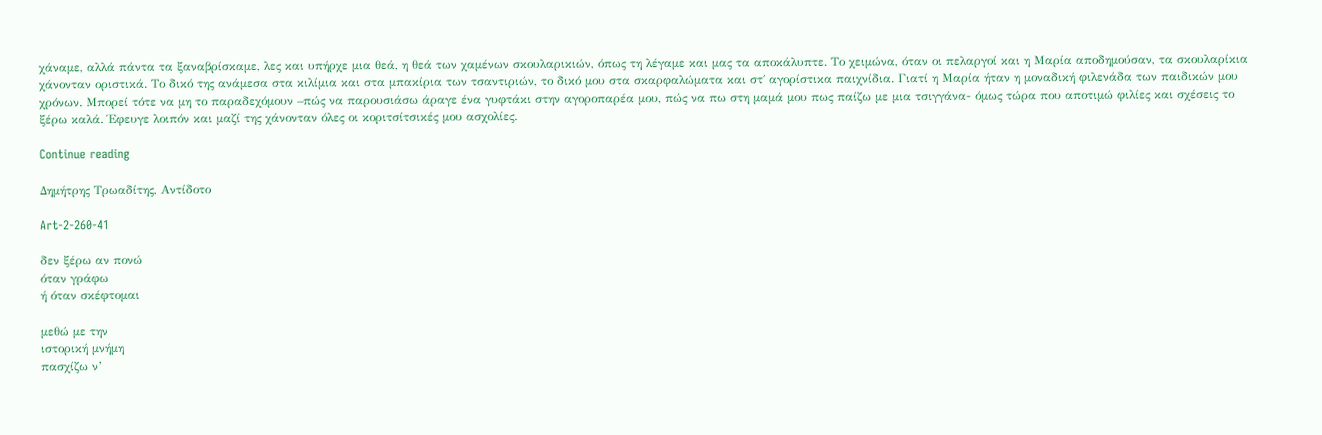χάναμε, αλλά πάντα τα ξαναβρίσκαμε, λες και υπήρχε μια θεά, η θεά των χαμένων σκουλαρικιών, όπως τη λέγαμε και μας τα αποκάλυπτε. Το χειμώνα, όταν οι πελαργοί και η Μαρία αποδημούσαν, τα σκουλαρίκια χάνονταν οριστικά. Το δικό της ανάμεσα στα κιλίμια και στα μπακίρια των τσαντιριών, το δικό μου στα σκαρφαλώματα και στ΄ αγορίστικα παιχνίδια. Γιατί η Μαρία ήταν η μοναδική φιλενάδα των παιδικών μου χρόνων. Μπορεί τότε να μη το παραδεχόμουν –πώς να παρουσιάσω άραγε ένα γυφτάκι στην αγοροπαρέα μου, πώς να πω στη μαμά μου πως παίζω με μια τσιγγάνα- όμως τώρα που αποτιμώ φιλίες και σχέσεις το ξέρω καλά. Έφευγε λοιπόν και μαζί της χάνονταν όλες οι κοριτσίτσικές μου ασχολίες.

Continue reading

Δημήτρης Τρωαδίτης, Αντίδοτο

Art-2-260-41

δεν ξέρω αν πονώ
όταν γράφω
ή όταν σκέφτομαι

μεθώ με την
ιστορική μνήμη
πασχίζω ν’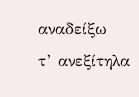αναδείξω
τ’ ανεξίτηλα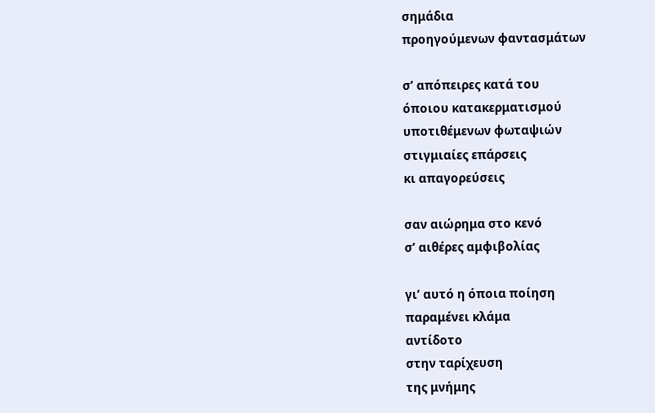σημάδια
προηγούμενων φαντασμάτων

σ’ απόπειρες κατά του
όποιου κατακερματισμού
υποτιθέμενων φωταψιών
στιγμιαίες επάρσεις
κι απαγορεύσεις

σαν αιώρημα στο κενό
σ’ αιθέρες αμφιβολίας

γι’ αυτό η όποια ποίηση
παραμένει κλάμα
αντίδοτο
στην ταρίχευση
της μνήμης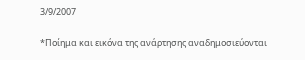3/9/2007

*Ποίημα και εικόνα της ανάρτησης αναδημοσιεύονται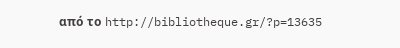από το http://bibliotheque.gr/?p=13635